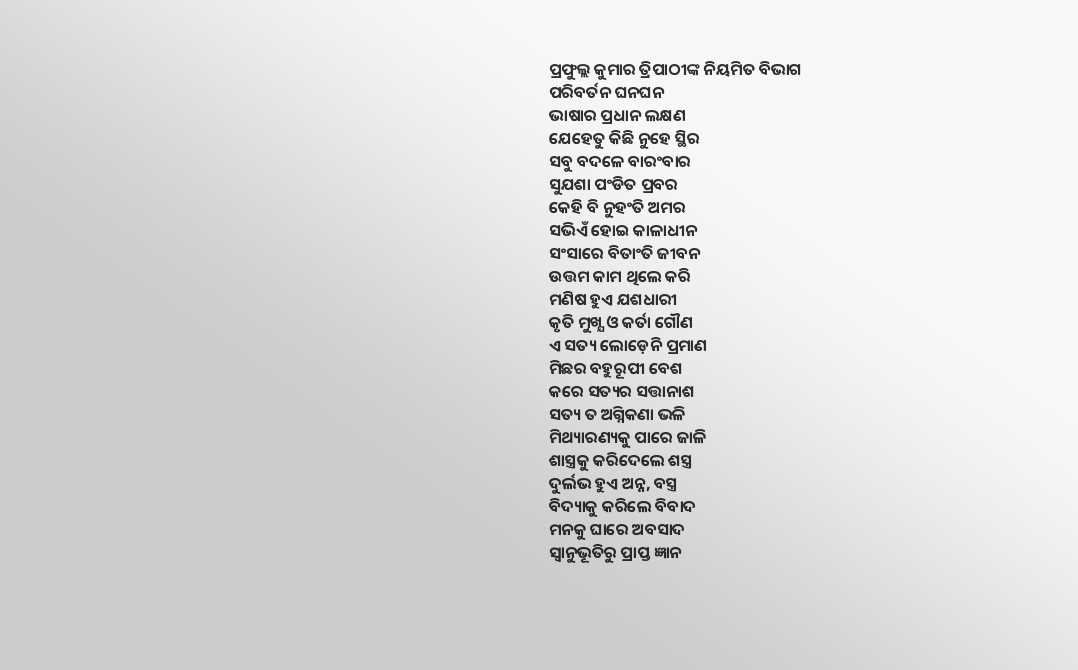ପ୍ରଫୁଲ୍ଲ କୁମାର ତ୍ରିପାଠୀଙ୍କ ନିୟମିତ ବିଭାଗ
ପରିବର୍ତନ ଘନଘନ
ଭାଷାର ପ୍ରଧାନ ଲକ୍ଷଣ
ଯେହେତୁ କିଛି ନୁହେ ସ୍ଥିର
ସବୁ ବଦଳେ ବାରଂବାର
ସୁଯଶା ପଂଡିତ ପ୍ରବର
କେହି ବି ନୁହଂତି ଅମର
ସଭିଏଁ ହୋଇ କାଳାଧୀନ
ସଂସାରେ ବିତାଂତି ଜୀବନ
ଉତ୍ତମ କାମ ଥିଲେ କରି
ମଣିଷ ହୁଏ ଯଶଧାରୀ
କୃତି ମୁଖ୍ଯ ଓ କର୍ତା ଗୌଣ
ଏ ସତ୍ୟ ଲୋଡ଼େନି ପ୍ରମାଣ
ମିଛର ବହୁରୂପୀ ବେଶ
କରେ ସତ୍ୟର ସତ୍ତାନାଶ
ସତ୍ୟ ତ ଅଗ୍ନିକଣା ଭଳି
ମିଥ୍ୟାରଣ୍ୟକୁ ପାରେ ଜାଳି
ଶାସ୍ତ୍ରକୁ କରିଦେଲେ ଶସ୍ତ୍ର
ଦୁର୍ଲଭ ହୁଏ ଅନ୍ନ, ବସ୍ତ୍ର
ବିଦ୍ୟାକୁ କରିଲେ ବିବାଦ
ମନକୁ ଘାରେ ଅବସାଦ
ସ୍ବାନୁଭୂତିରୁ ପ୍ରାପ୍ତ ଜ୍ଞାନ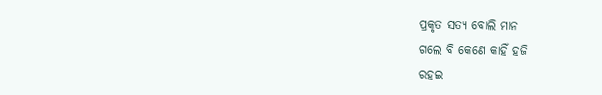ପ୍ରକୃତ ସତ୍ୟ ବୋଲି ମାନ
ଗଲେ ବି କେଣେ କାହିଁ ହଜି
ରହଇ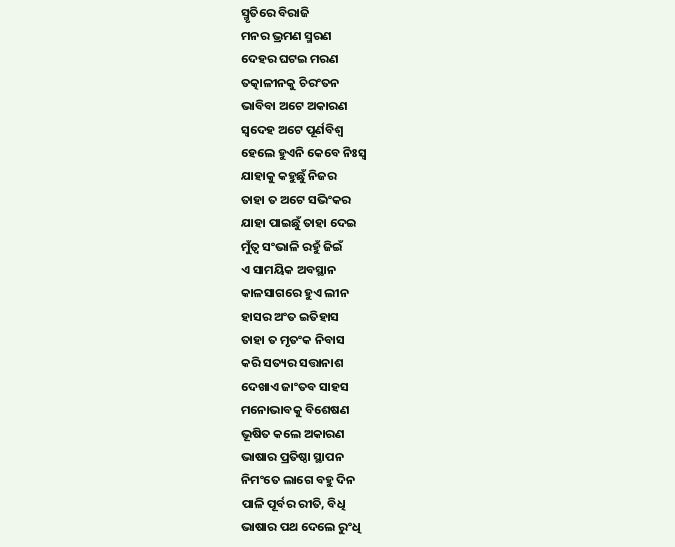ସ୍ମୃତିରେ ବିରାଜି
ମନର ଭ୍ରମଣ ସ୍ମରଣ
ଦେହର ଘଟଇ ମରଣ
ତତ୍କାଳୀନକୁ ଚିରଂତନ
ଭାବିବା ଅଟେ ଅକାରଣ
ସ୍ବଦେହ ଅଟେ ପୂର୍ଣବିଶ୍ବ
ହେଲେ ହୁଏନି କେବେ ନିଃସ୍ବ
ଯାହାକୁ କହୁଛୁଁ ନିଜର
ତାହା ତ ଅଟେ ସଭିଂକର
ଯାହା ପାଇଛୁଁ ତାହା ଦେଇ
ମୁଁତ୍ବ ସଂଭାଳି ରହୁଁ ଜିଇଁ
ଏ ସାମୟିକ ଅବସ୍ଥାନ
କାଳସାଗରେ ହୁଏ ଲୀନ
ହାସର ଅଂତ ଇତିହାସ
ତାହା ତ ମୃତଂକ ନିବାସ
କରି ସତ୍ୟର ସତ୍ତାନାଶ
ଦେଖାଏ ଜାଂତବ ସାହସ
ମନୋଭାବକୁ ବିଶେଷଣ
ଭୂଷିତ କଲେ ଅକାରଣ
ଭାଷାର ପ୍ରତିଷ୍ଠା ସ୍ଥାପନ
ନିମଂତେ ଲାଗେ ବହୁ ଦିନ
ପାଳି ପୂର୍ବର ରୀତି, ବିଧି
ଭାଷାର ପଥ ଦେଲେ ରୁଂଧି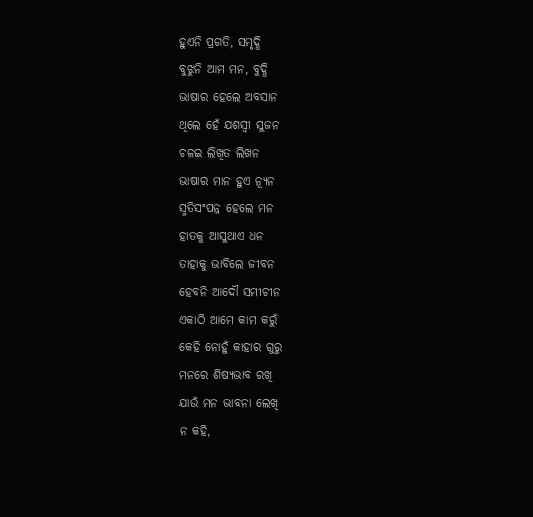ହୁଏନି ପ୍ରଗତି, ସମୃଦ୍ଧି
ବୁଝୁନି ଆମ ମନ, ବୁଦ୍ଧି
ଭାଷାର ହେଲେ ଅବସାନ
ଥିଲେ ହେଁ ଯଶସ୍ବୀ ସୁଜନ
ଚଳଇ ଲିଖିତ ଲିଖନ
ଭାଷାର ମାନ ହୁଏ ନ୍ୟୂନ
ସ୍ମତିସଂପନ୍ନ ହେଲେ ମନ
ହାତକୁ ଆସୁଥାଏ ଧନ
ତାହାକୁ ଭାବିଲେ ଜୀବନ
ହେବନି ଆଦୌ ସମୀଚୀନ
ଏକାଠି ଆମେ କାମ କରୁଁ
କେହି ନୋହୁଁ କାହାର ଗୁରୁ
ମନରେ ଶିଷ୍ୟଭାବ ରଖି
ଯାଉଁ ମନ ଭାବନା ଲେଖି
ନ କହି,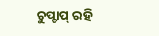ଚୁପ୍ଚାପ୍ ରହି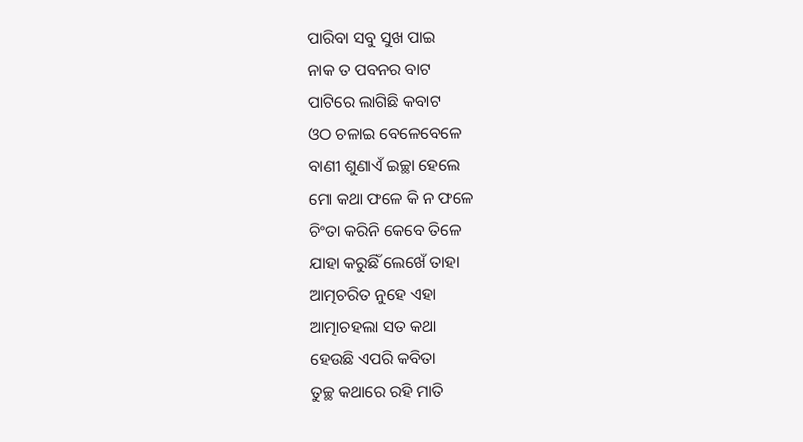ପାରିବା ସବୁ ସୁଖ ପାଇ
ନାକ ତ ପବନର ବାଟ
ପାଟିରେ ଲାଗିଛି କବାଟ
ଓଠ ଚଳାଇ ବେଳେବେଳେ
ବାଣୀ ଶୁଣାଏଁ ଇଚ୍ଛା ହେଲେ
ମୋ କଥା ଫଳେ କି ନ ଫଳେ
ଚିଂତା କରିନି କେବେ ତିଳେ
ଯାହା କରୁଛିଁ ଲେଖେଁ ତାହା
ଆତ୍ମଚରିତ ନୁହେ ଏହା
ଆତ୍ମାଚହଲା ସତ କଥା
ହେଉଛି ଏପରି କବିତା
ତୁଚ୍ଛ କଥାରେ ରହି ମାତି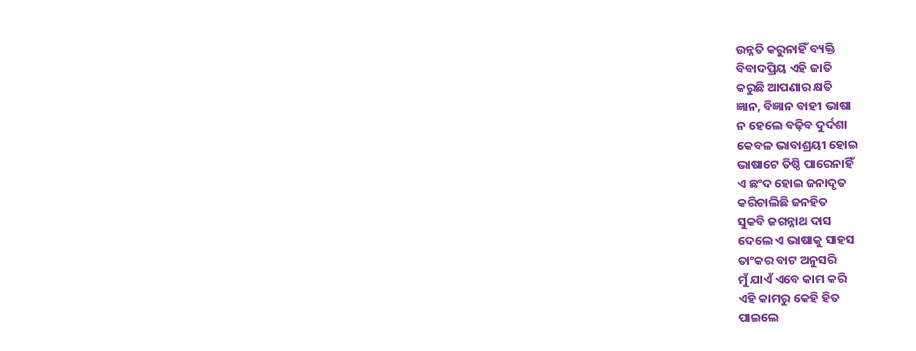ଉନ୍ନତି କରୁନାହିଁ ବ୍ୟକ୍ତି
ବିବାଦପ୍ରିୟ ଏହି ଜାତି
କରୁଛି ଆପଣାର କ୍ଷତି
ଜ୍ଞାନ, ବିଜ୍ଞାନ ବାହୀ ଭାଷା
ନ ହେଲେ ବଢ଼ିବ ଦୁର୍ଦଶା
କେବଳ ଭାବାଶ୍ରୟୀ ହୋଇ
ଭାଷାଟେ ତିଷ୍ଠି ପାରେନାହିଁ
ଏ ଛଂଦ ହୋଇ ଜନାଦୃତ
କରିଚାଲିଛି ଜନହିତ
ସୁକବି ଜଗନ୍ନାଥ ଦାସ
ଦେଲେ ଏ ଭାଷାକୁ ସାହସ
ତାଂକର ବାଟ ଅନୁସରି
ମୁଁ ଯାଏଁ ଏବେ କାମ କରି
ଏହି କାମରୁ କେହି ହିତ
ପାଇଲେ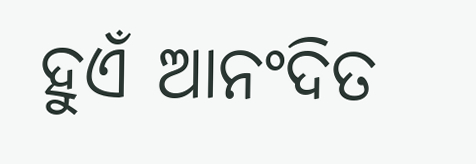ହୁଏଁ ଆନଂଦିତ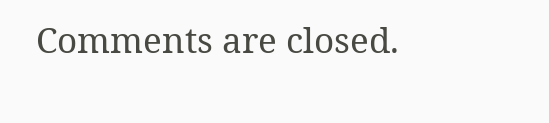Comments are closed.